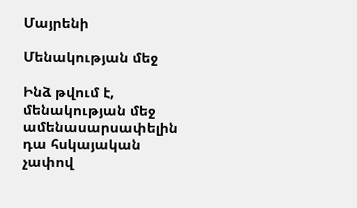Մայրենի

Մենակության մեջ

Ինձ թվում է, մենակության մեջ ամենասարսափելին դա հսկայական չափով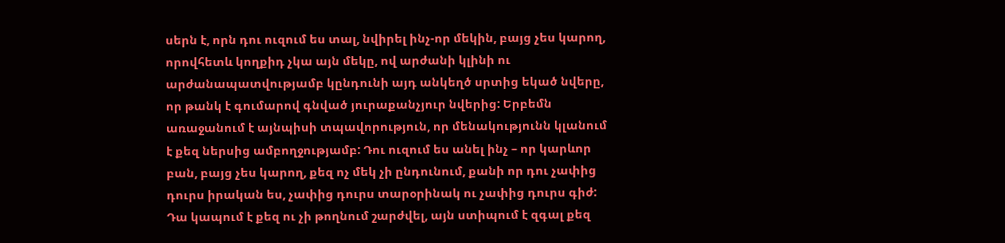սերն է, որն դու ուզում ես տալ, նվիրել ինչ-որ մեկին, բայց չես կարող, որովհետև կողքիդ չկա այն մեկը, ով արժանի կլինի ու արժանապատվությամբ կընդունի այդ անկեղծ սրտից եկած նվերը, որ թանկ է գումարով գնված յուրաքանչյուր նվերից: Երբեմն առաջանում է այնպիսի տպավորություն, որ մենակությունն կլանում է քեզ ներսից ամբողջությամբ: Դու ուզում ես անել ինչ – որ կարևոր բան, բայց չես կարող, քեզ ոչ մեկ չի ընդունում, քանի որ դու չափից դուրս իրական ես, չափից դուրս տարօրինակ ու չափից դուրս գիժ: Դա կապում է քեզ ու չի թողնում շարժվել, այն ստիպում է զգալ քեզ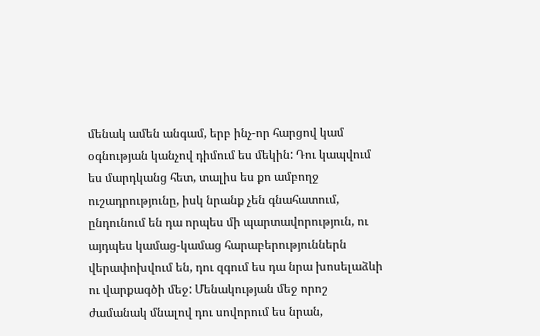մենակ ամեն անգամ, երբ ինչ-որ հարցով կամ օգնության կանչով դիմում ես մեկին: Դու կապվում ես մարդկանց հետ, տալիս ես քո ամբողջ ուշադրությունը, իսկ նրանք չեն գնահատում, ընդունում են դա որպես մի պարտավորություն, ու այդպես կամաց-կամաց հարաբերություններն վերափոխվում են, դու զգում ես դա նրա խոսելաձևի ու վարքագծի մեջ: Մենակության մեջ որոշ ժամանակ մնալով դու սովորում ես նրան,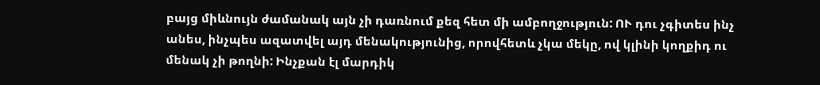բայց միևնույն ժամանակ այն չի դառնում քեզ հետ մի ամբողջություն: ՈՒ դու չգիտես ինչ անես, ինչպես ազատվել այդ մենակությունից, որովհետև չկա մեկը, ով կլինի կողքիդ ու մենակ չի թողնի: Ինչքան էլ մարդիկ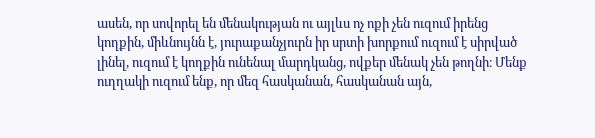ասեն, որ սովորել են մենակության ու այլևս ոչ ոքի չեն ուզում իրենց կողքին, միևնույնն է, յուրաքանչյուրն իր սրտի խորքում ուզում է սիրված լինել, ուզում է կողքին ունենալ մարդկանց, ովքեր մենակ չեն թողնի։ Մենք ուղղակի ուզում ենք, որ մեզ հասկանան, հասկանան այն,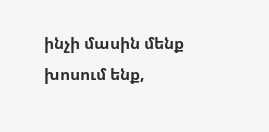ինչի մասին մենք խոսում ենք,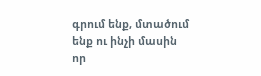գրում ենք, մտածում ենք ու ինչի մասին որ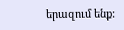երազում ենք: